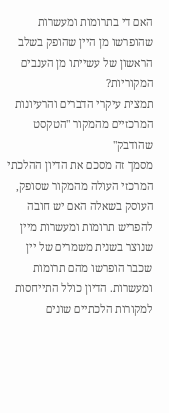האם די בתרומות ומעשרות שהופרשו מן היין שהופק בשלב הראשון של עשייתו מן הענבים המקוריות?
תמצית עיקרי הדברים והרעיונות המרכזיים מהמקור "הטקסט שהודבק"
מסמך זה מסכם את הדיון ההלכתי המרכזי העולה מהמקור שסופק, העוסק בשאלה האם יש חובה להפריש תרומות ומעשרות מיין שנוצר בשנית משמרים של יין שכבר הופרשו מהם תרומות ומעשרות. הדיון כולל התייחסות למקורות הלכתיים שונים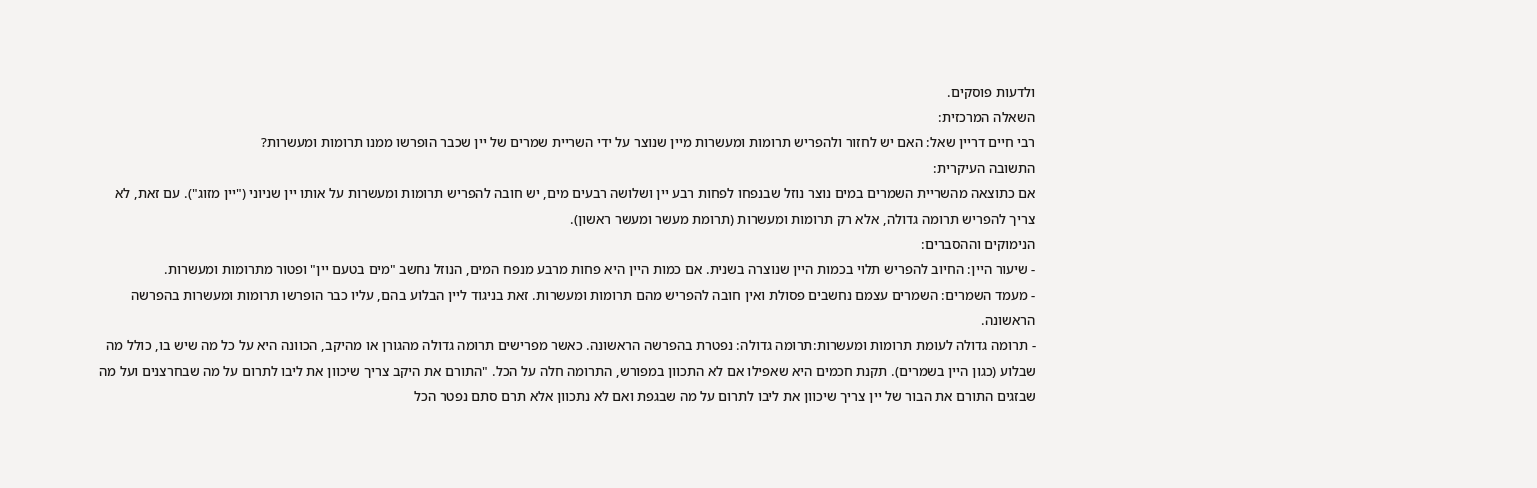ולדעות פוסקים.
השאלה המרכזית:
רבי חיים דריין שאל: האם יש לחזור ולהפריש תרומות ומעשרות מיין שנוצר על ידי השריית שמרים של יין שכבר הופרשו ממנו תרומות ומעשרות?
התשובה העיקרית:
אם כתוצאה מהשריית השמרים במים נוצר נוזל שבנפחו לפחות רבע יין ושלושה רבעים מים, יש חובה להפריש תרומות ומעשרות על אותו יין שניוני ("יין מזוג"). עם זאת, לא צריך להפריש תרומה גדולה, אלא רק תרומות ומעשרות (תרומת מעשר ומעשר ראשון).
הנימוקים וההסברים:
- שיעור היין: החיוב להפריש תלוי בכמות היין שנוצרה בשנית. אם כמות היין היא פחות מרבע מנפח המים, הנוזל נחשב "מים בטעם יין" ופטור מתרומות ומעשרות.
- מעמד השמרים: השמרים עצמם נחשבים פסולת ואין חובה להפריש מהם תרומות ומעשרות. זאת בניגוד ליין הבלוע בהם, עליו כבר הופרשו תרומות ומעשרות בהפרשה הראשונה.
- תרומה גדולה לעומת תרומות ומעשרות:תרומה גדולה: נפטרת בהפרשה הראשונה. כאשר מפרישים תרומה גדולה מהגורן או מהיקב, הכוונה היא על כל מה שיש בו, כולל מה שבלוע (כגון היין בשמרים). תקנת חכמים היא שאפילו אם לא התכוון במפורש, התרומה חלה על הכל. "התורם את היקב צריך שיכוון את ליבו לתרום על מה שבחרצנים ועל מה שבזגים התורם את הבור של יין צריך שיכוון את ליבו לתרום על מה שבגפת ואם לא נתכוון אלא תרם סתם נפטר הכל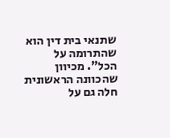שתנאי בית דין הוא שהתרומה על הכל". מכיוון שהכוונה הראשונית חלה גם על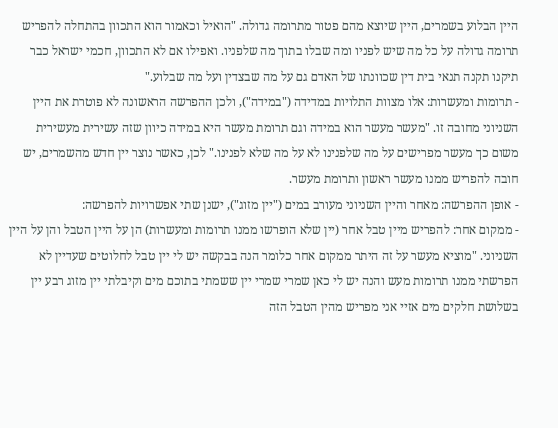היין הבלוע בשמרים, היין שיוצא מהם פטור מתרומה גדולה. "הואיל וכאמור הוא התכוון בהתחלה להפריש תרומה גדולה על כל מה שיש לפניו ומה שבלו בתוך מה שלפניו. ואפילו אם לא התכוון, חכמי ישראל כבר תיקנו תקנה תנאי בית דין שכוונתו של האדם גם על מה שבצדין ועל מה שבלוע."
- תרומות ומעשרות: אלו מצוות התלויות במדידה ("במידה"), ולכן ההפרשה הראשונה לא פוטרת את היין השניוני מחובה זו. "מעשר מעשר הוא במידה וגם תרומת מעשר היא במידה כיוון שזה עשירית מעשירית משום כך מעשר מפרישים על מה שלפנינו לא על מה שלא לפנינו." לכן, כאשר נוצר יין חדש מהשמרים, יש חובה להפריש ממנו מעשר ראשון ותרומת מעשר.
- אופן ההפרשה: מאחר והיין השניוני מעורב במים ("יין מזוג"), ישנן שתי אפשרויות להפרשה:
- ממקום אחר: להפריש מיין טבל אחר (יין שלא הופרשו ממנו תרומות ומעשרות) הן על היין הטבל והן על היין השניוני. "מוציא מעשר על זה היתר ממקום אחר כלומר הנה בבקשה יש לי יין טבל לחלוטים שעדיין לא הפרשתי ממנו תרומות מעש והנה יש לי כאן שמרי שמרי יין ששמתי בתוכם מים וקיבלתי יין מזוג רבע יין בשלושת חלקים מים אזיי אני מפריש מהין הטבל הזה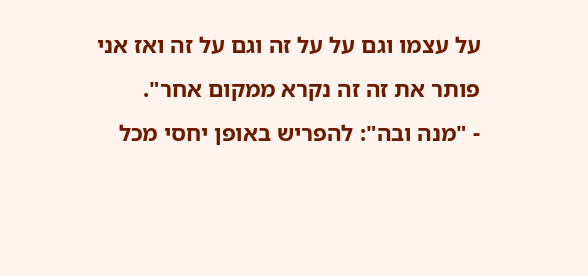על עצמו וגם על על זה וגם על זה ואז אני פותר את זה זה נקרא ממקום אחר".
- "מנה ובה": להפריש באופן יחסי מכל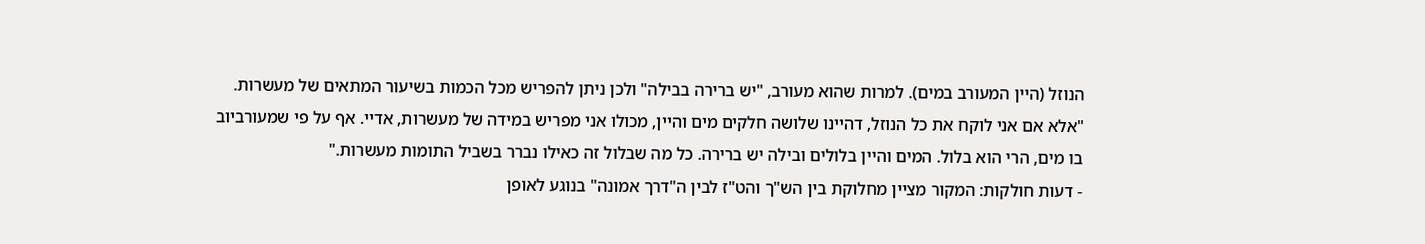הנוזל (היין המעורב במים). למרות שהוא מעורב, "יש ברירה בבילה" ולכן ניתן להפריש מכל הכמות בשיעור המתאים של מעשרות. "אלא אם אני לוקח את כל הנוזל, דהיינו שלושה חלקים מים והיין, מכולו אני מפריש במידה של מעשרות, אדיי. אף על פי שמעורביוב בו מים, הרי הוא בלול. המים והיין בלולים ובילה יש ברירה. כל מה שבלול זה כאילו נברר בשביל התומות מעשרות."
- דעות חולקות: המקור מציין מחלוקת בין הש"ך והט"ז לבין ה"דרך אמונה" בנוגע לאופן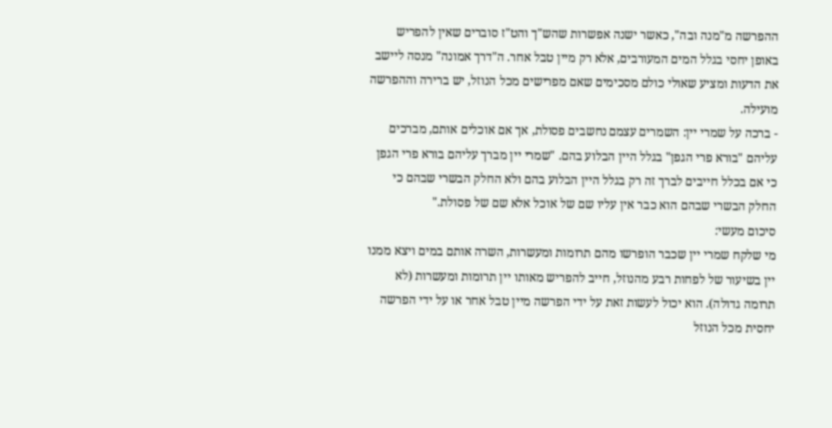ההפרשה מ"מנה ובה", כאשר ישנה אפשרות שהש"ך והט"ז סוברים שאין להפריש באופן יחסי בגלל המים המעורבים, אלא רק מיין טבל אחר. ה"דרך אמונה" מנסה ליישב את הדעות ומציע שאולי כולם מסכימים שאם מפרישים מכל הנוזל, יש ברירה וההפרשה מועילה.
- ברכה על שמרי יין: השמרים עצמם נחשבים פסולת, אך אם אוכלים אותם, מברכים עליהם "בורא פרי הגפן" בגלל היין הבלוע בהם. "שמרי יין מברך עליהם בורא פרי הגפן כי אם בכלל חייבים לברך זה רק בגלל היין הבלוע בהם ולא החלק הבשרי שבהם כי החלק הבשרי שבהם הוא כבר אין עליו שם של אוכל אלא שם של פסולת."
סיכום מעשי:
מי שלקח שמרי יין שכבר הופרשו מהם תרומות ומעשרות, השרה אותם במים ויצא ממנו יין בשיעור של לפחות רבע מהנוזל, חייב להפריש מאותו יין תרומות ומעשרות (לא תרומה גדולה). הוא יכול לעשות זאת על ידי הפרשה מיין טבל אחר או על ידי הפרשה יחסית מכל הנוזל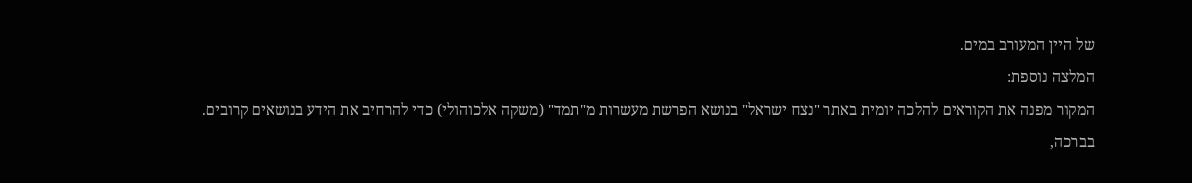של היין המעורב במים.
המלצה נוספת:
המקור מפנה את הקוראים להלכה יומית באתר "נצח ישראל" בנושא הפרשת מעשרות מ"תמד" (משקה אלכוהולי) כדי להרחיב את הידע בנושאים קרובים.
בברכה,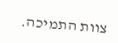צוות התמיכה.